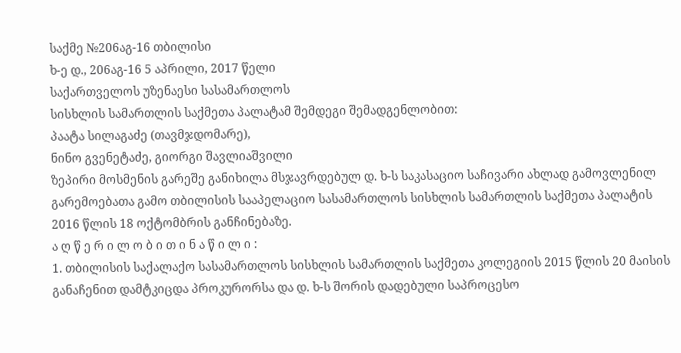საქმე №206აგ-16 თბილისი
ხ-ე დ., 206აგ-16 5 აპრილი, 2017 წელი
საქართველოს უზენაესი სასამართლოს
სისხლის სამართლის საქმეთა პალატამ შემდეგი შემადგენლობით:
პაატა სილაგაძე (თავმჯდომარე),
ნინო გვენეტაძე, გიორგი შავლიაშვილი
ზეპირი მოსმენის გარეშე განიხილა მსჯავრდებულ დ. ხ-ს საკასაციო საჩივარი ახლად გამოვლენილ გარემოებათა გამო თბილისის სააპელაციო სასამართლოს სისხლის სამართლის საქმეთა პალატის 2016 წლის 18 ოქტომბრის განჩინებაზე.
ა ღ წ ე რ ი ლ ო ბ ი თ ი ნ ა წ ი ლ ი :
1. თბილისის საქალაქო სასამართლოს სისხლის სამართლის საქმეთა კოლეგიის 2015 წლის 20 მაისის განაჩენით დამტკიცდა პროკურორსა და დ. ხ-ს შორის დადებული საპროცესო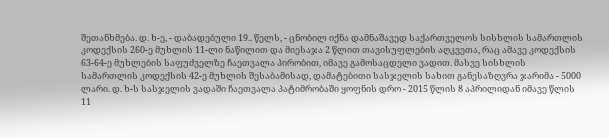შეთანხმება. დ. ხ-ე, - დაბადებული 19.. წელს, - ცნობილ იქნა დამნაშავედ საქართველოს სისხლის სამართლის კოდექსის 260-ე მუხლის 11-ლი ნაწილით და მიესაჯა 2 წლით თავისუფლების აღკვეთა, რაც ამავე კოდექსის 63-64-ე მუხლების საფუძველზე ჩაეთვალა პირობით, იმავე გამოსაცდელი ვადით. მასვე სისხლის სამართლის კოდექსის 42-ე მუხლის შესაბამისად, დამატებითი სასჯელის სახით განესაზღვრა ჯარიმა - 5000 ლარი. დ. ხ-ს სასჯელის ვადაში ჩაეთვალა პატიმრობაში ყოფნის დრო - 2015 წლის 8 აპრილიდან იმავე წლის 11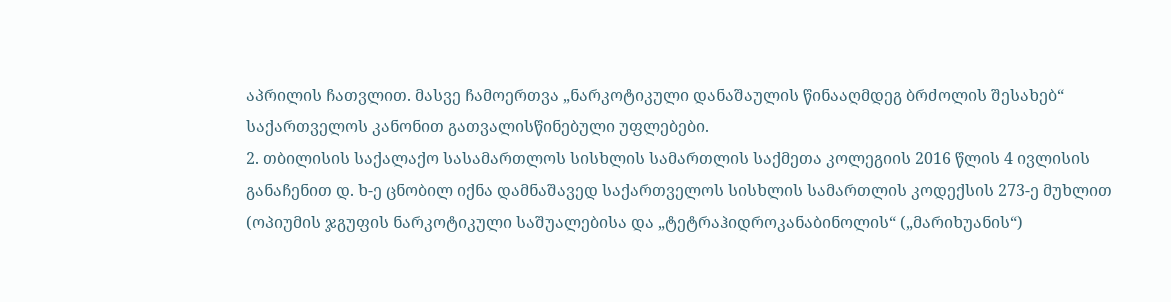აპრილის ჩათვლით. მასვე ჩამოერთვა „ნარკოტიკული დანაშაულის წინააღმდეგ ბრძოლის შესახებ“ საქართველოს კანონით გათვალისწინებული უფლებები.
2. თბილისის საქალაქო სასამართლოს სისხლის სამართლის საქმეთა კოლეგიის 2016 წლის 4 ივლისის განაჩენით დ. ხ-ე ცნობილ იქნა დამნაშავედ საქართველოს სისხლის სამართლის კოდექსის 273-ე მუხლით (ოპიუმის ჯგუფის ნარკოტიკული საშუალებისა და „ტეტრაჰიდროკანაბინოლის“ („მარიხუანის“)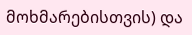მოხმარებისთვის) და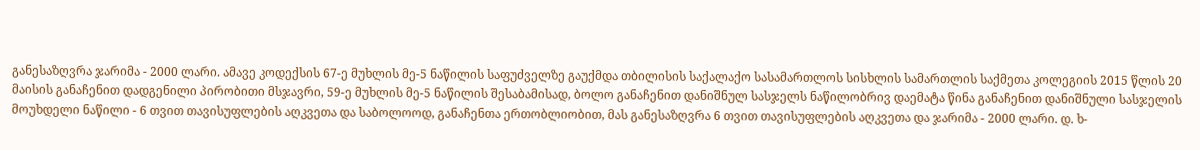განესაზღვრა ჯარიმა - 2000 ლარი. ამავე კოდექსის 67-ე მუხლის მე-5 ნაწილის საფუძველზე გაუქმდა თბილისის საქალაქო სასამართლოს სისხლის სამართლის საქმეთა კოლეგიის 2015 წლის 20 მაისის განაჩენით დადგენილი პირობითი მსჯავრი, 59-ე მუხლის მე-5 ნაწილის შესაბამისად, ბოლო განაჩენით დანიშნულ სასჯელს ნაწილობრივ დაემატა წინა განაჩენით დანიშნული სასჯელის მოუხდელი ნაწილი - 6 თვით თავისუფლების აღკვეთა და საბოლოოდ, განაჩენთა ერთობლიობით, მას განესაზღვრა 6 თვით თავისუფლების აღკვეთა და ჯარიმა - 2000 ლარი. დ. ხ-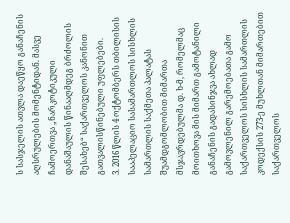ს სასჯელის ათვლა დაეწყო განაჩენის აღსრულების მომენტიდან. მასვე ჩამოერთვა „ნარკოტიკული დანაშაულის წინააღმდეგ ბრძოლის შესახებ“ საქართველოს კანონით გათვალისწინებული უფლებები.
3. 2016 წლის 4 ოქტომბერს თბილისის სააპელაციო სასამართლოს სისხლის სამართლის საქმეთა პალატას შუამდგომლობით მიმართა მსჯავრდებულმა დ. ხ-მ, რომელმაც მოითხოვა მის მიმართ გამოტანილი განაჩენის გადასინჯვა ახლად გამოვლენილ გარემოებათა გამო საქართველოს სისხლის სამართლის კოდექსის 273-ე მუხლთან მიმართებით საქართველოს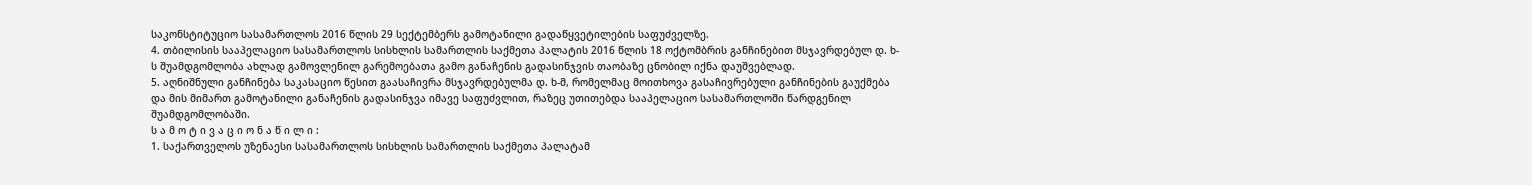საკონსტიტუციო სასამართლოს 2016 წლის 29 სექტემბერს გამოტანილი გადაწყვეტილების საფუძველზე.
4. თბილისის სააპელაციო სასამართლოს სისხლის სამართლის საქმეთა პალატის 2016 წლის 18 ოქტომბრის განჩინებით მსჯავრდებულ დ. ხ-ს შუამდგომლობა ახლად გამოვლენილ გარემოებათა გამო განაჩენის გადასინჯვის თაობაზე ცნობილ იქნა დაუშვებლად.
5. აღნიშნული განჩინება საკასაციო წესით გაასაჩივრა მსჯავრდებულმა დ. ხ-მ, რომელმაც მოითხოვა გასაჩივრებული განჩინების გაუქმება და მის მიმართ გამოტანილი განაჩენის გადასინჯვა იმავე საფუძვლით, რაზეც უთითებდა სააპელაციო სასამართლოში წარდგენილ შუამდგომლობაში.
ს ა მ ო ტ ი ვ ა ც ი ო ნ ა წ ი ლ ი :
1. საქართველოს უზენაესი სასამართლოს სისხლის სამართლის საქმეთა პალატამ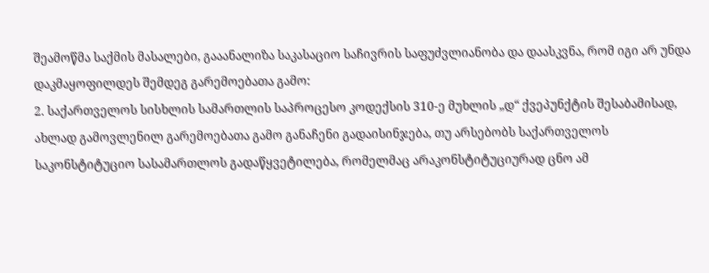შეამოწმა საქმის მასალები, გააანალიზა საკასაციო საჩივრის საფუძვლიანობა და დაასკვნა, რომ იგი არ უნდა დაკმაყოფილდეს შემდეგ გარემოებათა გამო:
2. საქართველოს სისხლის სამართლის საპროცესო კოდექსის 310-ე მუხლის „დ“ ქვეპუნქტის შესაბამისად, ახლად გამოვლენილ გარემოებათა გამო განაჩენი გადაისინჯება, თუ არსებობს საქართველოს საკონსტიტუციო სასამართლოს გადაწყვეტილება, რომელმაც არაკონსტიტუციურად ცნო ამ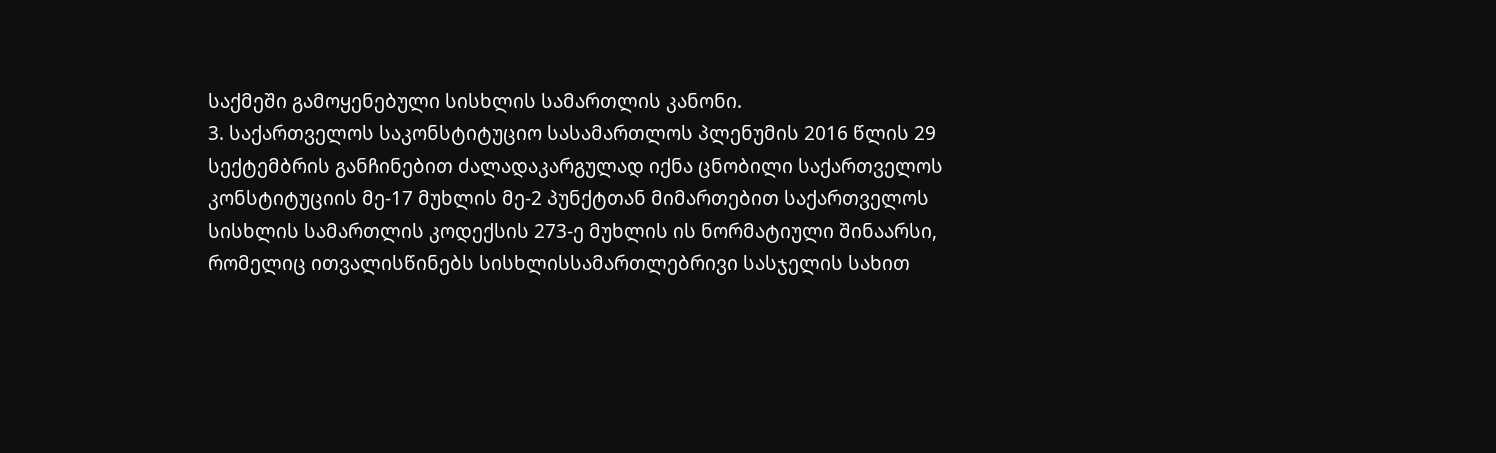საქმეში გამოყენებული სისხლის სამართლის კანონი.
3. საქართველოს საკონსტიტუციო სასამართლოს პლენუმის 2016 წლის 29 სექტემბრის განჩინებით ძალადაკარგულად იქნა ცნობილი საქართველოს კონსტიტუციის მე-17 მუხლის მე-2 პუნქტთან მიმართებით საქართველოს სისხლის სამართლის კოდექსის 273-ე მუხლის ის ნორმატიული შინაარსი, რომელიც ითვალისწინებს სისხლისსამართლებრივი სასჯელის სახით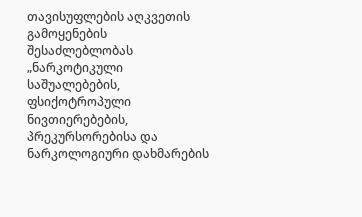თავისუფლების აღკვეთის გამოყენების შესაძლებლობას „ნარკოტიკული საშუალებების, ფსიქოტროპული ნივთიერებების, პრეკურსორებისა და ნარკოლოგიური დახმარების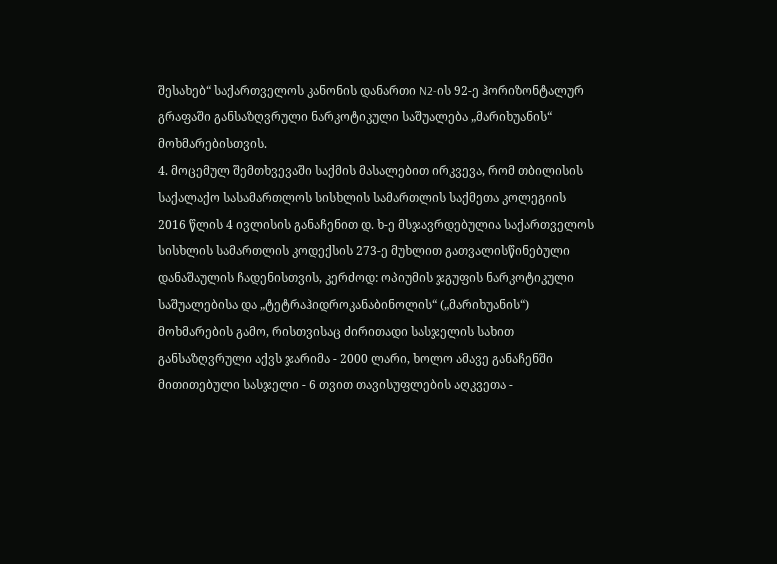შესახებ“ საქართველოს კანონის დანართი N2-ის 92-ე ჰორიზონტალურ გრაფაში განსაზღვრული ნარკოტიკული საშუალება „მარიხუანის“ მოხმარებისთვის.
4. მოცემულ შემთხვევაში საქმის მასალებით ირკვევა, რომ თბილისის საქალაქო სასამართლოს სისხლის სამართლის საქმეთა კოლეგიის 2016 წლის 4 ივლისის განაჩენით დ. ხ-ე მსჯავრდებულია საქართველოს სისხლის სამართლის კოდექსის 273-ე მუხლით გათვალისწინებული დანაშაულის ჩადენისთვის, კერძოდ: ოპიუმის ჯგუფის ნარკოტიკული საშუალებისა და „ტეტრაჰიდროკანაბინოლის“ („მარიხუანის“) მოხმარების გამო, რისთვისაც ძირითადი სასჯელის სახით განსაზღვრული აქვს ჯარიმა - 2000 ლარი, ხოლო ამავე განაჩენში მითითებული სასჯელი - 6 თვით თავისუფლების აღკვეთა -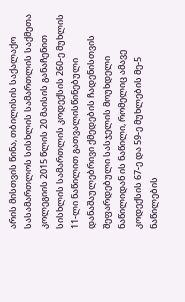არის მისთვის წინა, თბილისის საქალაქო სასამართლოს სისხლის სამართლის საქმეთა კოლეგიის 2015 წლის 20 მაისის განაჩენით სისხლის სამართლის კოდექსის 260-ე მუხლის 11-ლი ნაწილით გათვალისწინებული დანაშაულებრივი ქმედების ჩადენისთვის შეფარდებული სასჯელის მოუხდელი ნაწილიდან ის ნაწილი, რომელიც ამავე კოდექსის 67-ე და 59-ე მუხლების მე-5 ნაწილების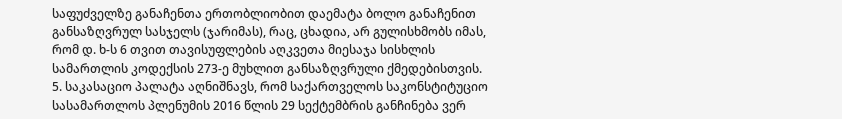საფუძველზე განაჩენთა ერთობლიობით დაემატა ბოლო განაჩენით განსაზღვრულ სასჯელს (ჯარიმას), რაც, ცხადია, არ გულისხმობს იმას, რომ დ. ხ-ს 6 თვით თავისუფლების აღკვეთა მიესაჯა სისხლის სამართლის კოდექსის 273-ე მუხლით განსაზღვრული ქმედებისთვის.
5. საკასაციო პალატა აღნიშნავს, რომ საქართველოს საკონსტიტუციო სასამართლოს პლენუმის 2016 წლის 29 სექტემბრის განჩინება ვერ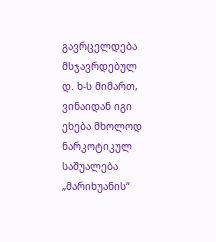გავრცელდება მსჯავრდებულ დ. ხ-ს მიმართ, ვინაიდან იგი ეხება მხოლოდ ნარკოტიკულ საშუალება „მარიხუანის“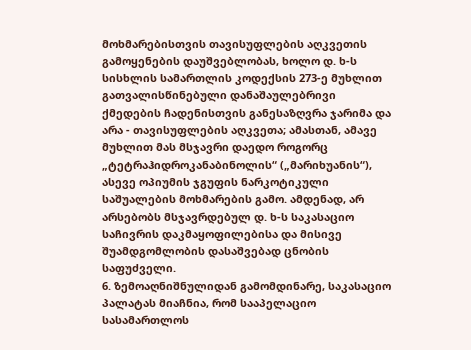მოხმარებისთვის თავისუფლების აღკვეთის გამოყენების დაუშვებლობას, ხოლო დ. ხ-ს სისხლის სამართლის კოდექსის 273-ე მუხლით გათვალისწინებული დანაშაულებრივი ქმედების ჩადენისთვის განესაზღვრა ჯარიმა და არა - თავისუფლების აღკვეთა; ამასთან, ამავე მუხლით მას მსჯავრი დაედო როგორც „ტეტრაჰიდროკანაბინოლის“ („მარიხუანის“), ასევე ოპიუმის ჯგუფის ნარკოტიკული საშუალების მოხმარების გამო. ამდენად, არ არსებობს მსჯავრდებულ დ. ხ-ს საკასაციო საჩივრის დაკმაყოფილებისა და მისივე შუამდგომლობის დასაშვებად ცნობის საფუძველი.
6. ზემოაღნიშნულიდან გამომდინარე, საკასაციო პალატას მიაჩნია, რომ სააპელაციო სასამართლოს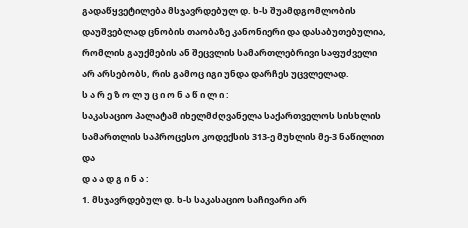გადაწყვეტილება მსჯავრდებულ დ. ხ-ს შუამდგომლობის დაუშვებლად ცნობის თაობაზე კანონიერი და დასაბუთებულია, რომლის გაუქმების ან შეცვლის სამართლებრივი საფუძველი არ არსებობს, რის გამოც იგი უნდა დარჩეს უცვლელად.
ს ა რ ე ზ ო ლ უ ც ი ო ნ ა წ ი ლ ი :
საკასაციო პალატამ იხელმძღვანელა საქართველოს სისხლის სამართლის საპროცესო კოდექსის 313-ე მუხლის მე-3 ნაწილით და
დ ა ა დ გ ი ნ ა :
1. მსჯავრდებულ დ. ხ-ს საკასაციო საჩივარი არ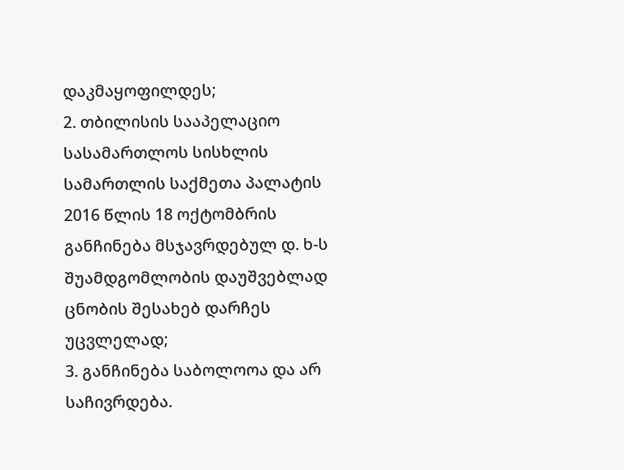დაკმაყოფილდეს;
2. თბილისის სააპელაციო სასამართლოს სისხლის სამართლის საქმეთა პალატის 2016 წლის 18 ოქტომბრის განჩინება მსჯავრდებულ დ. ხ-ს შუამდგომლობის დაუშვებლად ცნობის შესახებ დარჩეს უცვლელად;
3. განჩინება საბოლოოა და არ საჩივრდება.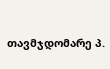თავმჯდომარე პ.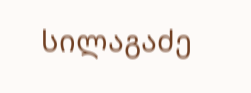სილაგაძე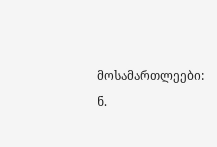მოსამართლეები: ნ.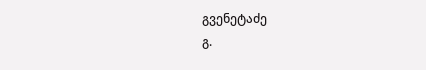გვენეტაძე
გ.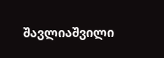შავლიაშვილი